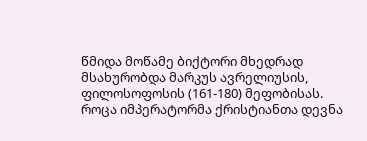წმიდა მოწამე ბიქტორი მხედრად მსახურობდა მარკუს ავრელიუსის, ფილოსოფოსის (161-180) მეფობისას. როცა იმპერატორმა ქრისტიანთა დევნა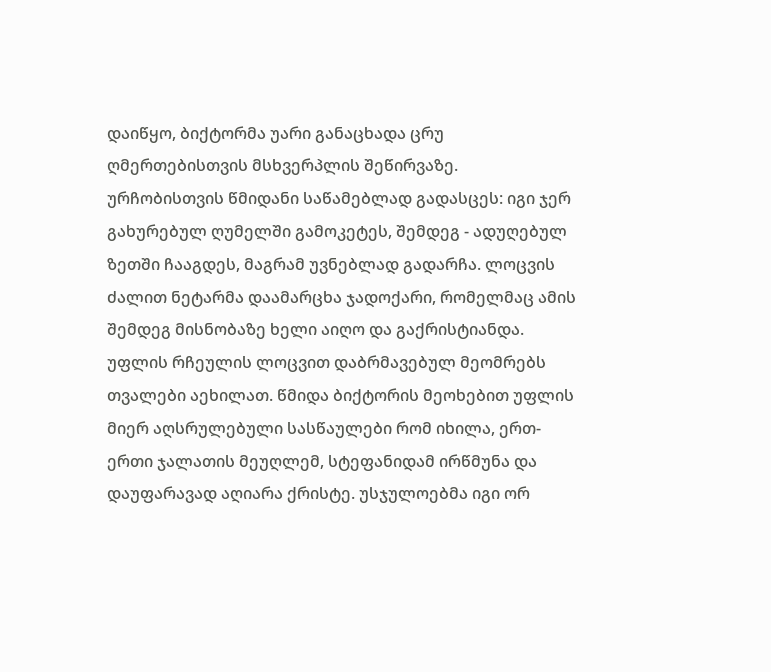დაიწყო, ბიქტორმა უარი განაცხადა ცრუ ღმერთებისთვის მსხვერპლის შეწირვაზე. ურჩობისთვის წმიდანი საწამებლად გადასცეს: იგი ჯერ გახურებულ ღუმელში გამოკეტეს, შემდეგ - ადუღებულ ზეთში ჩააგდეს, მაგრამ უვნებლად გადარჩა. ლოცვის ძალით ნეტარმა დაამარცხა ჯადოქარი, რომელმაც ამის შემდეგ მისნობაზე ხელი აიღო და გაქრისტიანდა. უფლის რჩეულის ლოცვით დაბრმავებულ მეომრებს თვალები აეხილათ. წმიდა ბიქტორის მეოხებით უფლის მიერ აღსრულებული სასწაულები რომ იხილა, ერთ-ერთი ჯალათის მეუღლემ, სტეფანიდამ ირწმუნა და დაუფარავად აღიარა ქრისტე. უსჯულოებმა იგი ორ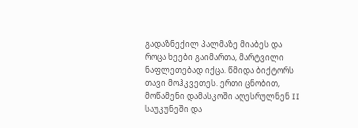გადაზნექილ პალმაზე მიაბეს და როცა ხეები გაიმართა, მარტვილი ნაფლეთებად იქცა. წმიდა ბიქტორს თავი მოჰკვეთეს. ერთი ცნობით, მოწამენი დამასკოში აღესრულნენ II საუკუნეში და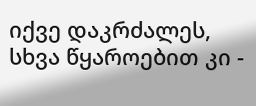იქვე დაკრძალეს, სხვა წყაროებით კი -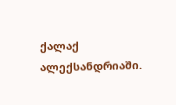ქალაქ ალექსანდრიაში.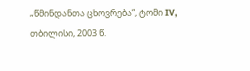„წმინდანთა ცხოვრება“, ტომი IV, თბილისი, 2003 წ.